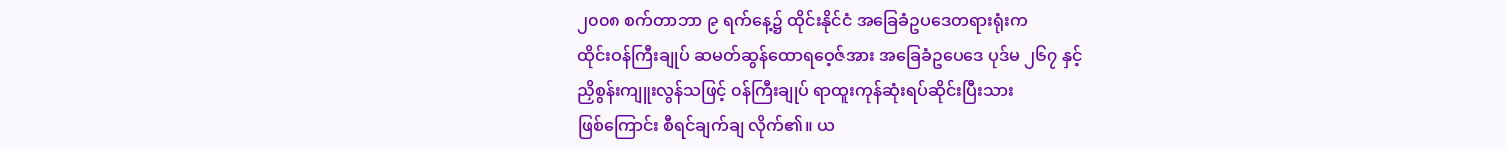၂၀၀၈ စက်တာဘာ ၉ ရက်နေ့၌ ထိုင်းနိုင်ငံ အခြေခံဥပဒေတရားရုံးက
ထိုင်းဝန်ကြီးချုပ် ဆမတ်ဆွန်ထောရဝေ့ဇ်အား အခြေခံဥပေဒေ ပုဒ်မ ၂၆၇ နှင့်
ညှိစွန်းကျူးလွန်သဖြင့် ၀န်ကြီးချုပ် ရာထူးကုန်ဆုံးရပ်ဆိုင်းပြီးသား
ဖြစ်ကြောင်း စီရင်ချက်ချ လိုက်၏။ ယ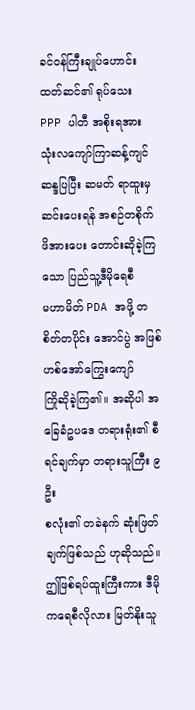ခင်ဝန်ကြီးချုပ်ဟောင်း ထတ်ဆင်၏ ရုပ်သေး
PPP ပါတီ အစိုးရအား သုံးလကျော်ကြာဆန့်ကျင် ဆန္ဒပြပြီး ဆမတ် ရာထူးမှ
ဆင်းပေးရန် အစဉ်တစိုက် ဖိအားပေး တောင်းဆိုခဲ့ကြသော ပြည်သူ့ဒီမိုရေစီ
မဟာမိတ် PDA အဖို့ တစိတ်တပိုင်း အောင်ပွဲ အဖြစ် ဟစ်အော်ကြွေးကျော်
ကြိုဆိုခဲ့ကြ၏။ အဆိုပါ အခြေခံဥပဒေ တရားရုံး၏ စီရင်ချက်မှာ တရားသူကြီး ၉ ဦး
စလုံး၏ တခဲနက် ဆုံးဖြတ်ချက်ဖြစ်သည် ဟုဆိုသည်။
ဤဖြစ်ရပ်ထူးကြီးကား ဒီမိုကရေစီလိုလား မြတ်နိုးသူ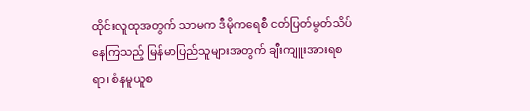ထိုင်းလူထုအတွက် သာမက ဒီမိုကရေစီ ငတ်ပြတ်မွတ်သိပ် နေကြသည့် မြန်မာပြည်သူများအတွက် ချီးကျူးအားရစရာ၊ စံနမူယူစ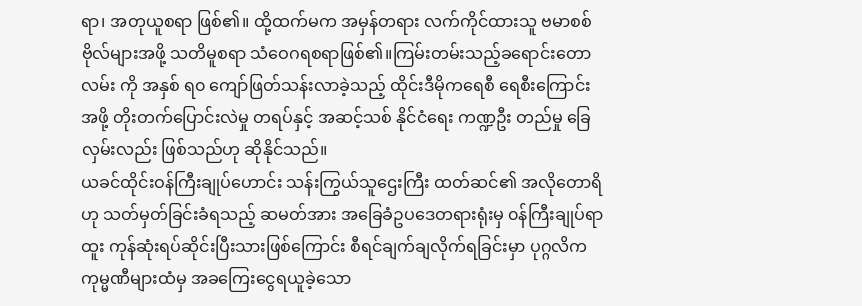ရာ၊ အတုယူစရာ ဖြစ်၏။ ထို့ထက်မက အမှန်တရား လက်ကိုင်ထားသူ ဗမာစစ်ဗိုလ်များအဖို့ သတိမူစရာ သံဝေဂရစရာဖြစ်၏။ကြမ်းတမ်းသည့်ခရောင်းတော လမ်း ကို အနှစ် ရ၀ ကျော်ဖြတ်သန်းလာခဲ့သည့် ထိုင်းဒီမိုကရေစီ ရေစီးကြောင်းအဖို့ တိုးတက်ပြောင်းလဲမှု တရပ်နှင့် အဆင့်သစ် နိုင်ငံရေး ကဏ္ဍဦး တည်မှု ခြေလှမ်းလည်း ဖြစ်သည်ဟု ဆိုနိုင်သည်။
ယခင်ထိုင်းဝန်ကြီးချုပ်ဟောင်း သန်းကြွယ်သူဌေးကြီး ထတ်ဆင်၏ အလိုတောရိဟု သတ်မှတ်ခြင်းခံရသည့် ဆမတ်အား အခြေခံဥပဒေတရားရုံးမှ ၀န်ကြီးချုပ်ရာထူး ကုန်ဆုံးရပ်ဆိုင်းပြီးသားဖြစ်ကြောင်း စီရင်ချက်ချလိုက်ရခြင်းမှာ ပုဂ္ဂလိက ကုမ္မဏီများထံမှ အခကြေးငွေရယူခဲ့သော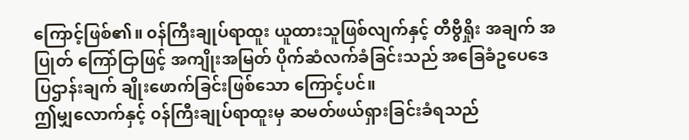ကြောင့်ဖြစ်၏။ ၀န်ကြီးချုပ်ရာထူး ယူထားသူဖြစ်လျက်နှင့် တီဗွီရှိုး အချက် အပြုတ် ကြော်ငြာဖြင့် အကျိုးအမြတ် ပိုက်ဆံလက်ခံခြင်းသည် အခြေခံဥပေဒေ ပြဌာန်းချက် ချိုးဖောက်ခြင်းဖြစ်သော ကြောင့်ပင်။
ဤမျှလောက်နှင့် ၀န်ကြီးချုပ်ရာထူးမှ ဆမတ်ဖယ်ရှားခြင်းခံရသည်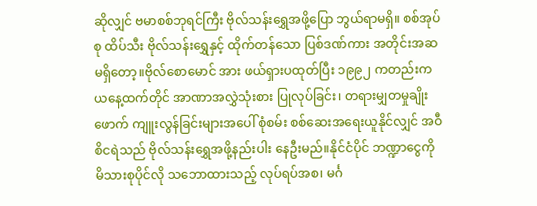ဆိုလျှင် ဗမာစစ်ဘုရင်ကြီး ဗိုလ်သန်းရွှေအဖို့ပြော ဘွယ်ရာမရှိ။ စစ်အုပ်စု ထိပ်သီး ဗိုလ်သန်းရွှေနှင့် ထိုက်တန်သော ပြစ်ဒဏ်ကား အတိုင်းအဆမရှိတော့။ဗိုလ်စောမောင် အား ဖယ်ရှားပထုတ်ပြီး ၁၉၉၂ ကတည်းက ယနေ့ထက်တိုင် အာဏာအလွှဲသုံးစား ပြုလုပ်ခြင်း၊ တရားမျှတမှုချိုးဖောက် ကျူးလွန်ခြင်းများအပေါ် စုံစမ်း စစ်ဆေးအရေးယူနိုင်လျှင် အဝီစိငရဲသည် ဗိုလ်သန်းရွှေအဖို့နည်းပါး နေဦးမည်။နိုင်ငံပိုင် ဘဏ္ဍာငွေကို မိသားစုပိုင်လို သဘောထားသည့် လုပ်ရပ်အစ၊ မင်္ဂ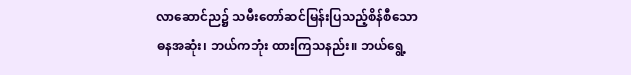လာဆောင်ည၌ သမီးတော်ဆင်မြန်းပြသည့်စိန်စီသော ဓနအဆုံး၊ ဘယ်ကဘုံး ထားကြသနည်း။ ဘယ်ရွေ့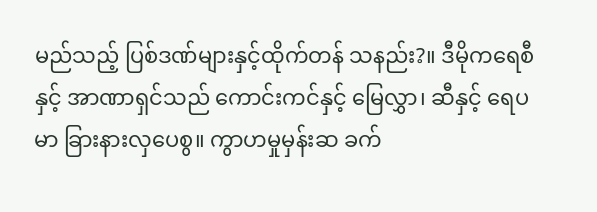မည်သည့် ပြစ်ဒဏ်များနှင့်ထိုက်တန် သနည်း?။ ဒီမိုကရေစီနှင့် အာဏာရှင်သည် ကောင်းကင်နှင့် မြေလွှာ၊ ဆီနှင့် ရေပမာ ခြားနားလှပေစွ။ ကွာဟမှုမှန်းဆ ခက်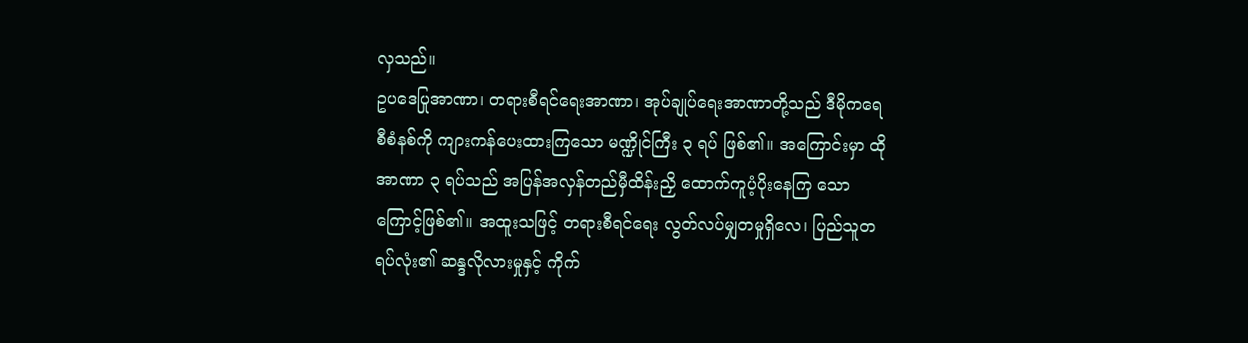လှသည်။
ဥပဒေပြုအာဏာ၊ တရားစီရင်ရေးအာဏာ၊ အုပ်ချုပ်ရေးအာဏာတို့သည် ဒီမိုကရေစီစံနစ်ကို ကျားကန်ပေးထားကြသော မဏ္ဍိုင်ကြီး ၃ ရပ် ဖြစ်၏။ အကြောင်းမှာ ထို အာဏာ ၃ ရပ်သည် အပြန်အလှန်တည်မှီထိန်းညှိ ထောက်ကူပံ့ပိုးနေကြ သော ကြောင့်ဖြစ်၏။ အထူးသဖြင့် တရားစီရင်ရေး လွတ်လပ်မျှတမှုရှိလေ၊ ပြည်သူတရပ်လုံး၏ ဆန္ဒလိုလားမှုနှင့် ကိုက်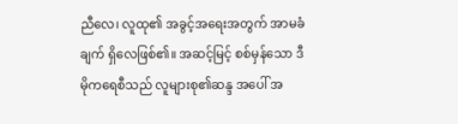ညီလေ၊ လူထု၏ အခွင့်အရေးအတွက် အာမခံချက် ရှိလေဖြစ်၏။ အဆင့်မြင့် စစ်မှန်သော ဒီမိုကရေစီသည် လူများစု၏ဆန္ဒ အပေါ် အ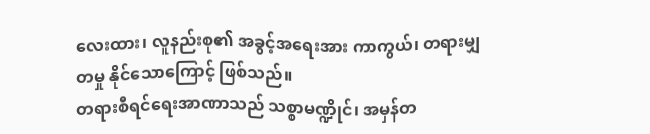လေးထား၊ လူနည်းစု၏ အခွင့်အရေးအား ကာကွယ်၊ တရားမျှတမှု နိုင်သောကြောင့် ဖြစ်သည်။
တရားစီရင်ရေးအာဏာသည် သစ္စာမဏ္ဍိုင်၊ အမှန်တ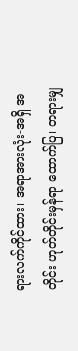ရားလက်ကိုင်ထား၊ အရာအားလုံး-အရှိ အတိုင်း ဟုတ်တိုင်းမှန်ရာ ထောက်ပြ၊ တရားမျှ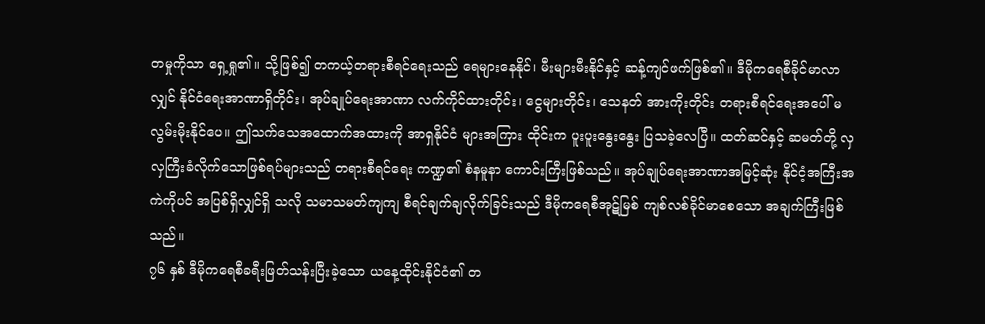တမှုကိုသာ ရှေ့ရှု၏။ သို့ဖြစ်၍ တကယ့်တရားစီရင်ရေးသည် ရေများနေနိုင်၊ မီးများမီးနိုင်နှင့် ဆန့်ကျင်ဖက်ဖြစ်၏။ ဒီမိုကရေစီခိုင်မာလာလျှင် နိုင်ငံရေးအာဏာရှိတိုင်း၊ အုပ်ချုပ်ရေးအာဏာ လက်ကိုင်ထားတိုင်း၊ ငွေများတိုင်း၊ သေနတ် အားကိုးတိုင်း တရားစီရင်ရေးအပေါ် မလွမ်းမိုးနိုင်ပေ။ ဤသက်သေအထောက်အထားကို အာရှနိုင်ငံ များအကြား ထိုင်းက ပူးပူးနွေးနွေး ပြသခဲ့လေပြီ။ ထတ်ဆင်နှင့် ဆမတ်တို့ လှလှကြီးခံလိုက်သောဖြစ်ရပ်များသည် တရားစီရင်ရေး ကဏ္ဍ၏ စံနမူနာ ကောင်းကြီးဖြစ်သည်။ အုပ်ချုပ်ရေးအာဏာအမြင့်ဆုံး နိုင်ငံ့အကြီးအကဲကိုပင် အပြစ်ရှိလျှင်ရှိ သလို သမာသမတ်ကျကျ စီရင်ချက်ချလိုက်ခြင်းသည် ဒီမိုကရေစီအုဋ်မြစ် ကျစ်လစ်ခိုင်မာစေသော အချက်ကြီးဖြစ်သည်။
၇၆ နှစ် ဒီမိုကရေစီခရီးဖြတ်သန်းပြီးခဲ့သော ယနေ့ထိုင်းနိုင်ငံ၏ တ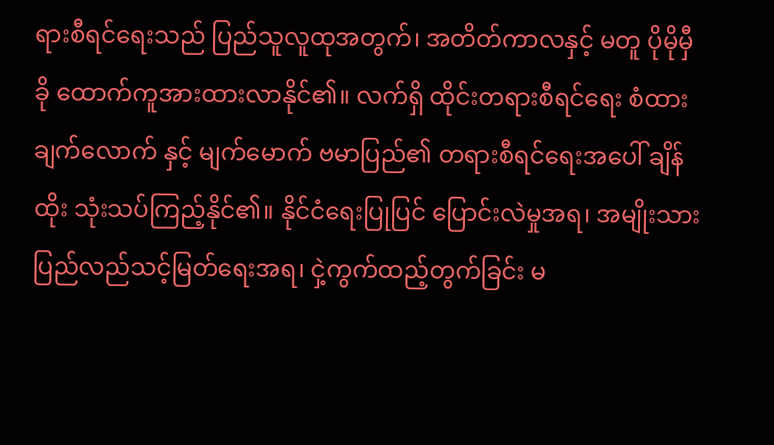ရားစီရင်ရေးသည် ပြည်သူလူထုအတွက်၊ အတိတ်ကာလနှင့် မတူ ပိုမိုမှီခို ထောက်ကူအားထားလာနိုင်၏။ လက်ရှိ ထိုင်းတရားစီရင်ရေး စံထားချက်လောက် နှင့် မျက်မောက် ဗမာပြည်၏ တရားစီရင်ရေးအပေါ် ချိန်ထိုး သုံးသပ်ကြည့်နိုင်၏။ နိုင်ငံရေးပြုပြင် ပြောင်းလဲမှုအရ၊ အမျိုးသားပြည်လည်သင့်မြတ်ရေးအရ၊ ငှဲ့ကွက်ထည့်တွက်ခြင်း မ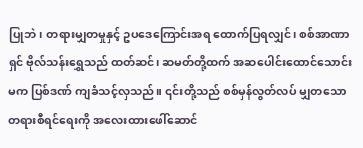ပြုဘဲ၊ တရားမျှတမှုနှင့် ဥပဒေကြောင်းအရ ထောက်ပြရလျှင်၊ စစ်အာဏာရှင် ဗိုလ်သန်းရွှေသည် ထတ်ဆင်၊ ဆမတ်တို့ထက် အဆပေါင်းထောင်သောင်းမက ပြစ်ဒဏ် ကျခံသင့်လှသည်။ ၎င်းတို့သည် စစ်မှန်လွတ်လပ် မျှတသော တရားစီရင်ရေးကို အလေးထားဖေါ်ဆောင်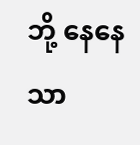ဘို့ နေနေသာ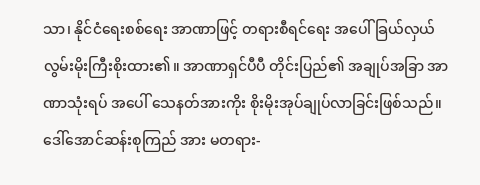သာ၊ နိုင်ငံရေးစစ်ရေး အာဏာဖြင့် တရားစီရင်ရေး အပေါ် ခြယ်လှယ်လွမ်းမိုးကြီးစိုးထား၏။ အာဏာရှင်ပီပီ တိုင်းပြည်၏ အချုပ်အခြာ အာဏာသုံးရပ် အပေါ် သေနတ်အားကိုး စိုးမိုးအုပ်ချုပ်လာခြင်းဖြစ်သည်။
ဒေါ်အောင်ဆန်းစုကြည် အား မတရား-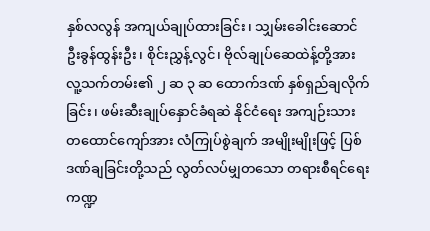နှစ်လလွန် အကျယ်ချုပ်ထားခြင်း၊ သျှမ်းခေါင်းဆောင် ဦးခွန်ထွန်းဦး၊ စိုင်းညွှန့်လွင်၊ ဗိုလ်ချုပ်ဆေထဲန့်တို့အား လူ့သက်တမ်း၏ ၂ ဆ ၃ ဆ ထောက်ဒဏ် နှစ်ရှည်ချလိုက်ခြင်း၊ ဖမ်းဆီးချုပ်နှောင်ခံရဆဲ နိုင်ငံရေး အကျဉ်းသား တထောင်ကျော်အား လံကြုပ်စွဲချက် အမျိုးမျိုးဖြင့် ပြစ်ဒဏ်ချခြင်းတို့သည် လွတ်လပ်မျှတသော တရားစီရင်ရေး ကဏ္ဍ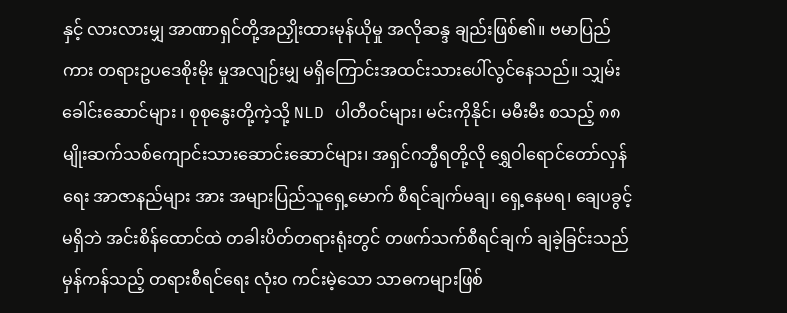နှင့် လားလားမျှ အာဏာရှင်တို့အညှိုးထားမုန်ယိုမှု အလိုဆန္ဒ ချည်းဖြစ်၏။ ဗမာပြည်ကား တရားဥပဒေစိုးမိုး မှုအလျဉ်းမျှ မရှိကြောင်းအထင်းသားပေါ်လွင်နေသည်။ သျှမ်းခေါင်းဆောင်များ ၊ စုစုနွေးတို့ကဲ့သို့ NLD ပါတီဝင်များ၊ မင်းကိုနိုင်၊ မမီးမီး စသည့် ၈၈ မျိုးဆက်သစ်ကျောင်းသားဆောင်းဆောင်များ၊ အရှင်ဂဘ္မီရတို့လို ရွှေဝါရောင်တော်လှန်ရေး အာဇာနည်များ အား အများပြည်သူရှေ့မောက် စီရင်ချက်မချ၊ ရှေ့နေမရ၊ ချေပခွင့်မရှိဘဲ အင်းစိန်ထောင်ထဲ တခါးပိတ်တရားရုံးတွင် တဖက်သက်စီရင်ချက် ချခဲ့ခြင်းသည် မှန်ကန်သည့် တရားစီရင်ရေး လုံးဝ ကင်းမဲ့သော သာဓကများဖြစ်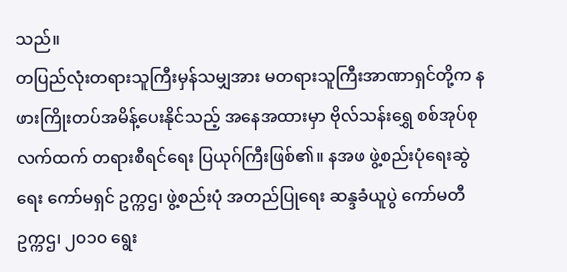သည်။
တပြည်လုံးတရားသူကြီးမှန်သမျှအား မတရားသူကြီးအာဏာရှင်တို့က နဖားကြိုးတပ်အမိန့်ပေးနိုင်သည့် အနေအထားမှာ ဗိုလ်သန်းရွှေ စစ်အုပ်စု လက်ထက် တရားစီရင်ရေး ပြယုဂ်ကြီးဖြစ်၏။ နအဖ ဖွဲ့စည်းပုံရေးဆွဲရေး ကော်မရှင် ဥက္ကဌ၊ ဖွဲ့စည်းပုံ အတည်ပြုရေး ဆန္ဒခံယူပွဲ ကော်မတီ ဥက္ကဌ၊ ၂၀၁၀ ရွေး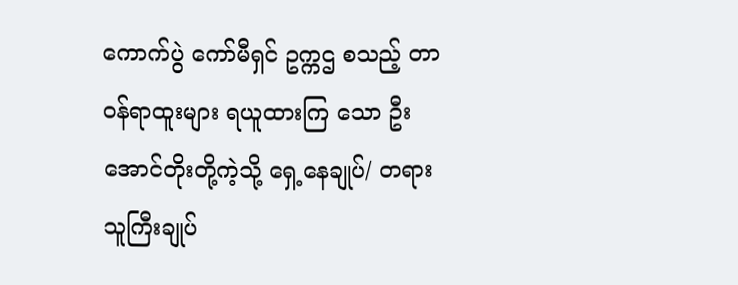ကောက်ပွဲ ကော်မီရှင် ဥက္ကဌ စသည့် တာဝန်ရာထူးများ ရယူထားကြ သော ဦးအောင်တိုးတို့ကဲ့သို့ ရှေ့နေချုပ်/ တရားသူကြီးချုပ်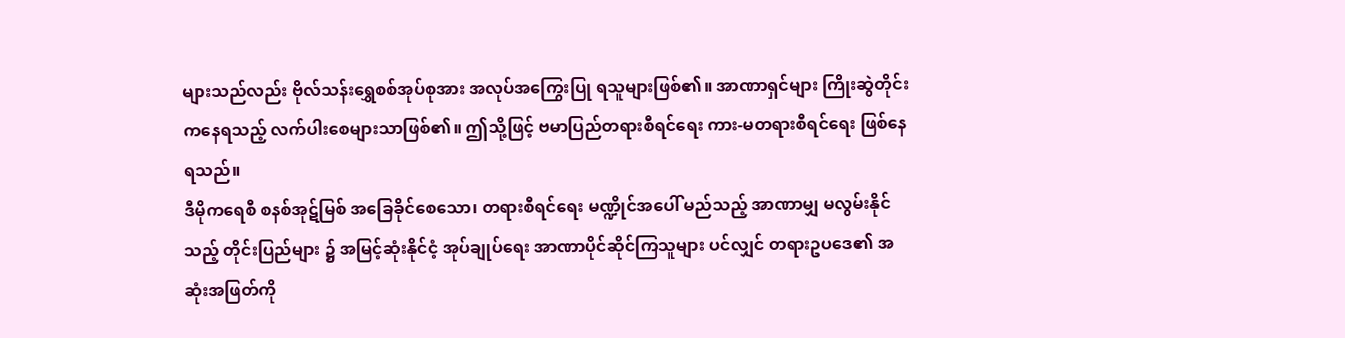များသည်လည်း ဗိုလ်သန်းရွှေစစ်အုပ်စုအား အလုပ်အကြွေးပြု ရသူများဖြစ်၏။ အာဏာရှင်များ ကြိုးဆွဲတိုင်းကနေရသည့် လက်ပါးစေများသာဖြစ်၏။ ဤသို့ဖြင့် ဗမာပြည်တရားစီရင်ရေး ကား-မတရားစီရင်ရေး ဖြစ်နေရသည်။
ဒီမိုကရေစီ စနစ်အုဋ်မြစ် အခြေခိုင်စေသော၊ တရားစီရင်ရေး မဏ္ဍိုင်အပေါ် မည်သည့် အာဏာမျှ မလွမ်းနိုင်သည့် တိုင်းပြည်များ ၌ အမြင့်ဆုံးနိုင်ငံ့ အုပ်ချုပ်ရေး အာဏာပိုင်ဆိုင်ကြသူများ ပင်လျှင် တရားဥပဒေ၏ အဆုံးအဖြတ်ကို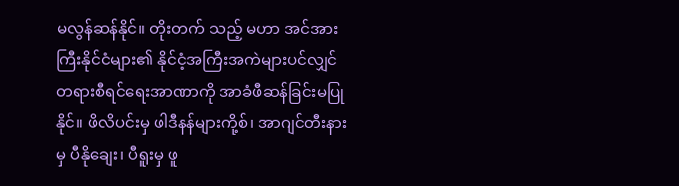မလွန်ဆန်နိုင်။ တိုးတက် သည့် မဟာ အင်အားကြီးနိုင်ငံများ၏ နိုင်ငံ့အကြီးအကဲများပင်လျှင် တရားစီရင်ရေးအာဏာကို အာခံဖီဆန်ခြင်းမပြုနိုင်။ ဖိလိပင်းမှ ဖါဒီနန်များကို့စ်၊ အာဂျင်တီးနားမှ ပီနိုချေး၊ ပီရူးမှ ဖူ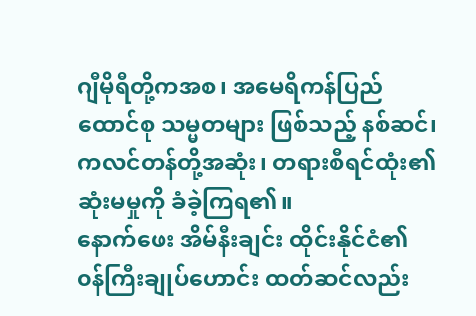ဂျီမိုရီတို့ကအစ၊ အမေရိကန်ပြည်ထောင်စု သမ္မတများ ဖြစ်သည့် နစ်ဆင်၊ ကလင်တန်တို့အဆုံး၊ တရားစီရင်ထုံး၏ ဆုံးမမှုကို ခံခဲ့ကြရ၏။
နောက်ဖေး အိမ်နီးချင်း ထိုင်းနိုင်ငံ၏ ၀န်ကြီးချုပ်ဟောင်း ထတ်ဆင်လည်း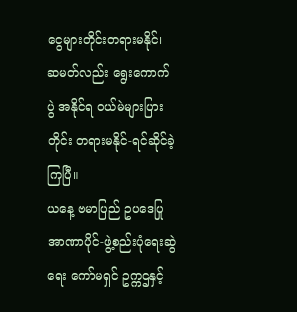ငွေများတိုင်းတရားမနိုင်၊ ဆမတ်လည်း ရွေးကောက်ပွဲ အနိုင်ရ ၀ယ်မဲများပြားတိုင်း တရားမနိုင်-ရင်ဆိုင်ခဲ့ကြပြီ။
ယနေ့ ဗမာပြည် ဥပဒေပြုအာဏာပိုင်-ဖွဲ့စည်းပုံရေးဆွဲရေး ကော်မရှင် ဥက္ကဌနှင့်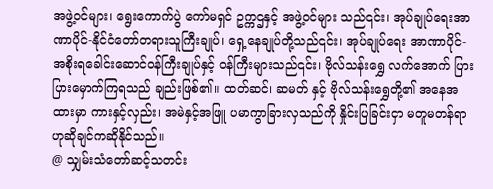အဖွဲ့ဝင်များ၊ ရွေးကောက်ပွဲ ကော်မရှင် ဥက္ကဌနှင့် အဖွဲ့ဝင်များ သည်၎င်း၊ အုပ်ချုပ်ရေးအာဏာပိုင်-နိုင်ငံတော်တရားသူကြီးချုပ်၊ ရှေ့နေချုပ်တို့သည်၎င်း၊ အုပ်ချုပ်ရေး အာဏာပိုင်- အစိုးရခေါင်းဆောင်ဝန်ကြီးချုပ်နှင့် ၀န်ကြီးများသည်၎င်း၊ ဗိုလ်သန်းရွှေ လက်အောက် ပြားပြားမှောက်ကြရသည် ချည်းဖြစ်၏။ ထတ်ဆင်၊ ဆမတ် နှင့် ဗိုလ်သန်းရွှေတို့၏ အနေအထားမှာ ကားနှင့်လှည်း၊ အမဲနှင့်အဖြူ ပမာကွာခြားလှသည်ကို နှိုင်းပြခြင်းငှာ မတူမတန်ရာ ဟုဆိုချင်ကဆိုနိုင်သည်။
@ သျှမ်းသံတော်ဆင့်သတင်း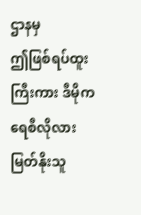ဌာနမှ
ဤဖြစ်ရပ်ထူးကြီးကား ဒီမိုကရေစီလိုလား မြတ်နိုးသူ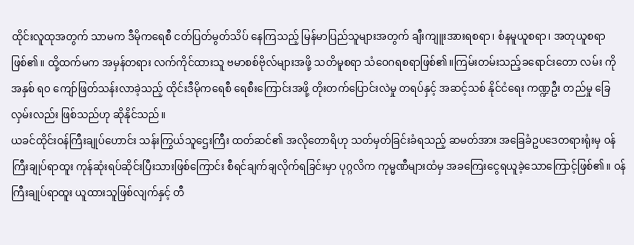ထိုင်းလူထုအတွက် သာမက ဒီမိုကရေစီ ငတ်ပြတ်မွတ်သိပ် နေကြသည့် မြန်မာပြည်သူများအတွက် ချီးကျူးအားရစရာ၊ စံနမူယူစရာ၊ အတုယူစရာ ဖြစ်၏။ ထို့ထက်မက အမှန်တရား လက်ကိုင်ထားသူ ဗမာစစ်ဗိုလ်များအဖို့ သတိမူစရာ သံဝေဂရစရာဖြစ်၏။ကြမ်းတမ်းသည့်ခရောင်းတော လမ်း ကို အနှစ် ရ၀ ကျော်ဖြတ်သန်းလာခဲ့သည့် ထိုင်းဒီမိုကရေစီ ရေစီးကြောင်းအဖို့ တိုးတက်ပြောင်းလဲမှု တရပ်နှင့် အဆင့်သစ် နိုင်ငံရေး ကဏ္ဍဦး တည်မှု ခြေလှမ်းလည်း ဖြစ်သည်ဟု ဆိုနိုင်သည်။
ယခင်ထိုင်းဝန်ကြီးချုပ်ဟောင်း သန်းကြွယ်သူဌေးကြီး ထတ်ဆင်၏ အလိုတောရိဟု သတ်မှတ်ခြင်းခံရသည့် ဆမတ်အား အခြေခံဥပဒေတရားရုံးမှ ၀န်ကြီးချုပ်ရာထူး ကုန်ဆုံးရပ်ဆိုင်းပြီးသားဖြစ်ကြောင်း စီရင်ချက်ချလိုက်ရခြင်းမှာ ပုဂ္ဂလိက ကုမ္မဏီများထံမှ အခကြေးငွေရယူခဲ့သောကြောင့်ဖြစ်၏။ ၀န်ကြီးချုပ်ရာထူး ယူထားသူဖြစ်လျက်နှင့် တီ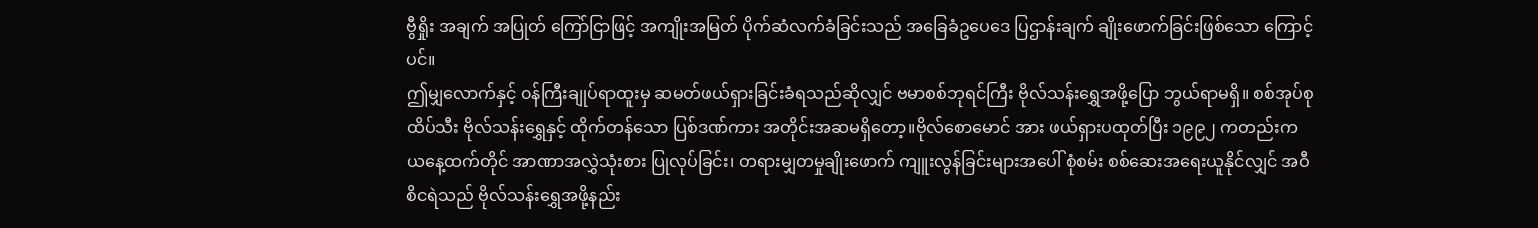ဗွီရှိုး အချက် အပြုတ် ကြော်ငြာဖြင့် အကျိုးအမြတ် ပိုက်ဆံလက်ခံခြင်းသည် အခြေခံဥပေဒေ ပြဌာန်းချက် ချိုးဖောက်ခြင်းဖြစ်သော ကြောင့်ပင်။
ဤမျှလောက်နှင့် ၀န်ကြီးချုပ်ရာထူးမှ ဆမတ်ဖယ်ရှားခြင်းခံရသည်ဆိုလျှင် ဗမာစစ်ဘုရင်ကြီး ဗိုလ်သန်းရွှေအဖို့ပြော ဘွယ်ရာမရှိ။ စစ်အုပ်စု ထိပ်သီး ဗိုလ်သန်းရွှေနှင့် ထိုက်တန်သော ပြစ်ဒဏ်ကား အတိုင်းအဆမရှိတော့။ဗိုလ်စောမောင် အား ဖယ်ရှားပထုတ်ပြီး ၁၉၉၂ ကတည်းက ယနေ့ထက်တိုင် အာဏာအလွှဲသုံးစား ပြုလုပ်ခြင်း၊ တရားမျှတမှုချိုးဖောက် ကျူးလွန်ခြင်းများအပေါ် စုံစမ်း စစ်ဆေးအရေးယူနိုင်လျှင် အဝီစိငရဲသည် ဗိုလ်သန်းရွှေအဖို့နည်း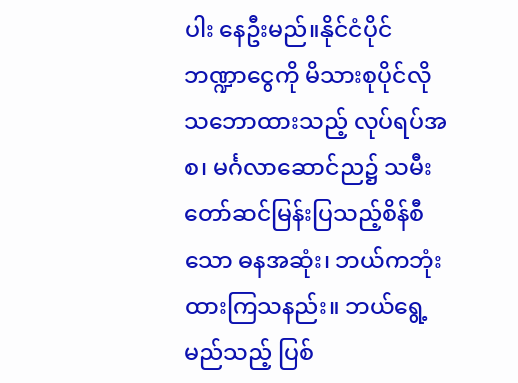ပါး နေဦးမည်။နိုင်ငံပိုင် ဘဏ္ဍာငွေကို မိသားစုပိုင်လို သဘောထားသည့် လုပ်ရပ်အစ၊ မင်္ဂလာဆောင်ည၌ သမီးတော်ဆင်မြန်းပြသည့်စိန်စီသော ဓနအဆုံး၊ ဘယ်ကဘုံး ထားကြသနည်း။ ဘယ်ရွေ့ မည်သည့် ပြစ်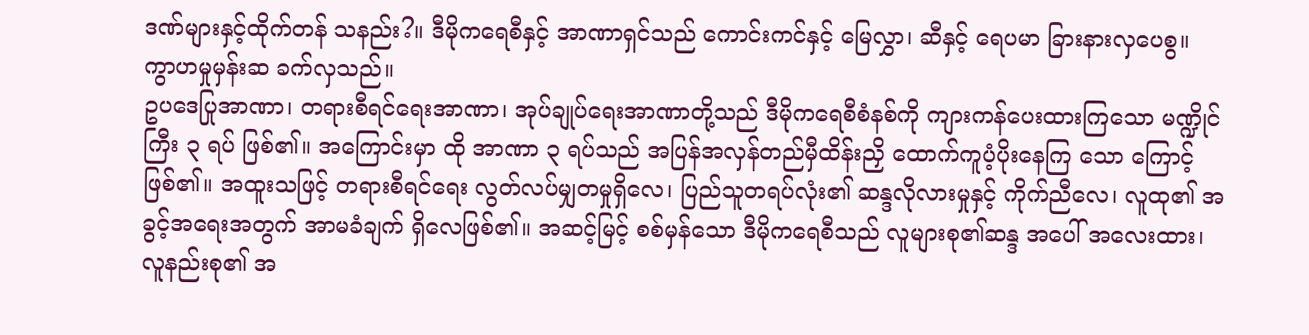ဒဏ်များနှင့်ထိုက်တန် သနည်း?။ ဒီမိုကရေစီနှင့် အာဏာရှင်သည် ကောင်းကင်နှင့် မြေလွှာ၊ ဆီနှင့် ရေပမာ ခြားနားလှပေစွ။ ကွာဟမှုမှန်းဆ ခက်လှသည်။
ဥပဒေပြုအာဏာ၊ တရားစီရင်ရေးအာဏာ၊ အုပ်ချုပ်ရေးအာဏာတို့သည် ဒီမိုကရေစီစံနစ်ကို ကျားကန်ပေးထားကြသော မဏ္ဍိုင်ကြီး ၃ ရပ် ဖြစ်၏။ အကြောင်းမှာ ထို အာဏာ ၃ ရပ်သည် အပြန်အလှန်တည်မှီထိန်းညှိ ထောက်ကူပံ့ပိုးနေကြ သော ကြောင့်ဖြစ်၏။ အထူးသဖြင့် တရားစီရင်ရေး လွတ်လပ်မျှတမှုရှိလေ၊ ပြည်သူတရပ်လုံး၏ ဆန္ဒလိုလားမှုနှင့် ကိုက်ညီလေ၊ လူထု၏ အခွင့်အရေးအတွက် အာမခံချက် ရှိလေဖြစ်၏။ အဆင့်မြင့် စစ်မှန်သော ဒီမိုကရေစီသည် လူများစု၏ဆန္ဒ အပေါ် အလေးထား၊ လူနည်းစု၏ အ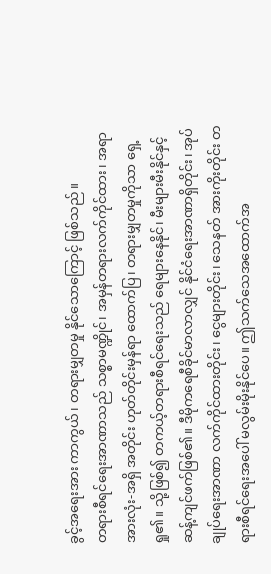ခွင့်အရေးအား ကာကွယ်၊ တရားမျှတမှု နိုင်သောကြောင့် ဖြစ်သည်။
တရားစီရင်ရေးအာဏာသည် သစ္စာမဏ္ဍိုင်၊ အမှန်တရားလက်ကိုင်ထား၊ အရာအားလုံး-အရှိ အတိုင်း ဟုတ်တိုင်းမှန်ရာ ထောက်ပြ၊ တရားမျှတမှုကိုသာ ရှေ့ရှု၏။ သို့ဖြစ်၍ တကယ့်တရားစီရင်ရေးသည် ရေများနေနိုင်၊ မီးများမီးနိုင်နှင့် ဆန့်ကျင်ဖက်ဖြစ်၏။ ဒီမိုကရေစီခိုင်မာလာလျှင် နိုင်ငံရေးအာဏာရှိတိုင်း၊ အုပ်ချုပ်ရေးအာဏာ လက်ကိုင်ထားတိုင်း၊ ငွေများတိုင်း၊ သေနတ် အားကိုးတိုင်း တရားစီရင်ရေးအပေါ် မလွမ်းမိုးနိုင်ပေ။ ဤသက်သေအထောက်အ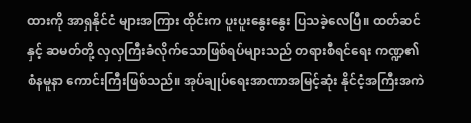ထားကို အာရှနိုင်ငံ များအကြား ထိုင်းက ပူးပူးနွေးနွေး ပြသခဲ့လေပြီ။ ထတ်ဆင်နှင့် ဆမတ်တို့ လှလှကြီးခံလိုက်သောဖြစ်ရပ်များသည် တရားစီရင်ရေး ကဏ္ဍ၏ စံနမူနာ ကောင်းကြီးဖြစ်သည်။ အုပ်ချုပ်ရေးအာဏာအမြင့်ဆုံး နိုင်ငံ့အကြီးအကဲ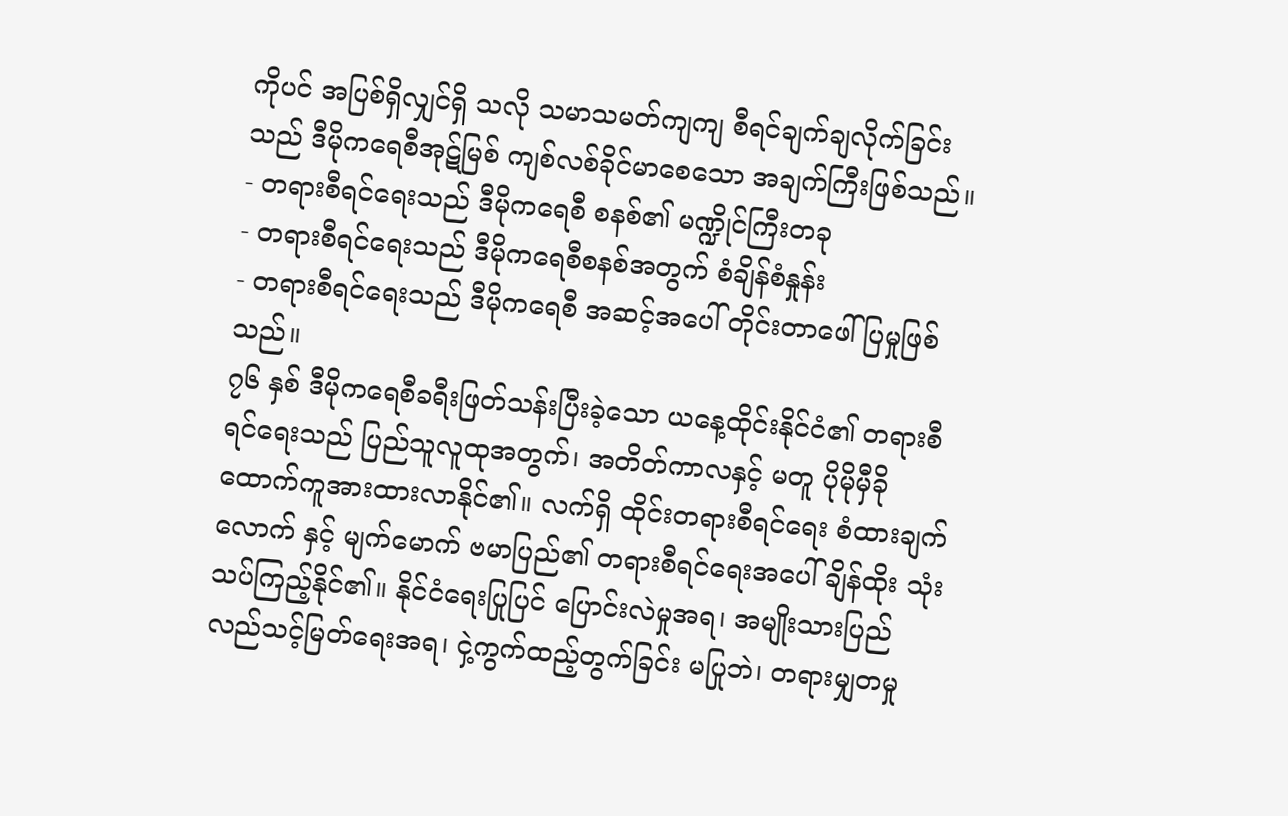ကိုပင် အပြစ်ရှိလျှင်ရှိ သလို သမာသမတ်ကျကျ စီရင်ချက်ချလိုက်ခြင်းသည် ဒီမိုကရေစီအုဋ်မြစ် ကျစ်လစ်ခိုင်မာစေသော အချက်ကြီးဖြစ်သည်။
- တရားစီရင်ရေးသည် ဒီမိုကရေစီ စနစ်၏ မဏ္ဍိုင်ကြီးတခု
- တရားစီရင်ရေးသည် ဒီမိုကရေစီစနစ်အတွက် စံချိန်စံနှုန်း
- တရားစီရင်ရေးသည် ဒီမိုကရေစီ အဆင့်အပေါ် တိုင်းတာဖေါ်ပြမှုဖြစ်သည်။
၇၆ နှစ် ဒီမိုကရေစီခရီးဖြတ်သန်းပြီးခဲ့သော ယနေ့ထိုင်းနိုင်ငံ၏ တရားစီရင်ရေးသည် ပြည်သူလူထုအတွက်၊ အတိတ်ကာလနှင့် မတူ ပိုမိုမှီခို ထောက်ကူအားထားလာနိုင်၏။ လက်ရှိ ထိုင်းတရားစီရင်ရေး စံထားချက်လောက် နှင့် မျက်မောက် ဗမာပြည်၏ တရားစီရင်ရေးအပေါ် ချိန်ထိုး သုံးသပ်ကြည့်နိုင်၏။ နိုင်ငံရေးပြုပြင် ပြောင်းလဲမှုအရ၊ အမျိုးသားပြည်လည်သင့်မြတ်ရေးအရ၊ ငှဲ့ကွက်ထည့်တွက်ခြင်း မပြုဘဲ၊ တရားမျှတမှု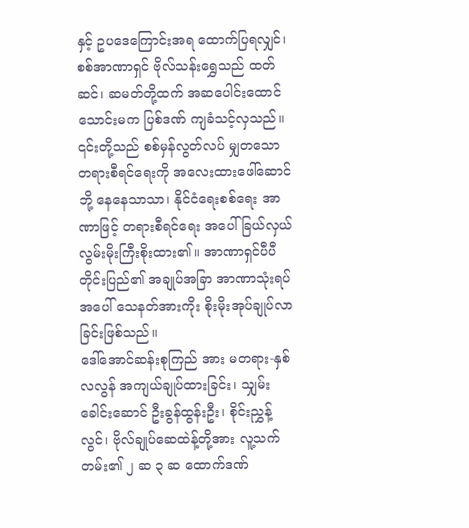နှင့် ဥပဒေကြောင်းအရ ထောက်ပြရလျှင်၊ စစ်အာဏာရှင် ဗိုလ်သန်းရွှေသည် ထတ်ဆင်၊ ဆမတ်တို့ထက် အဆပေါင်းထောင်သောင်းမက ပြစ်ဒဏ် ကျခံသင့်လှသည်။ ၎င်းတို့သည် စစ်မှန်လွတ်လပ် မျှတသော တရားစီရင်ရေးကို အလေးထားဖေါ်ဆောင်ဘို့ နေနေသာသာ၊ နိုင်ငံရေးစစ်ရေး အာဏာဖြင့် တရားစီရင်ရေး အပေါ် ခြယ်လှယ်လွမ်းမိုးကြီးစိုးထား၏။ အာဏာရှင်ပီပီ တိုင်းပြည်၏ အချုပ်အခြာ အာဏာသုံးရပ် အပေါ် သေနတ်အားကိုး စိုးမိုးအုပ်ချုပ်လာခြင်းဖြစ်သည်။
ဒေါ်အောင်ဆန်းစုကြည် အား မတရား-နှစ်လလွန် အကျယ်ချုပ်ထားခြင်း၊ သျှမ်းခေါင်းဆောင် ဦးခွန်ထွန်းဦး၊ စိုင်းညွှန့်လွင်၊ ဗိုလ်ချုပ်ဆေထဲန့်တို့အား လူ့သက်တမ်း၏ ၂ ဆ ၃ ဆ ထောက်ဒဏ်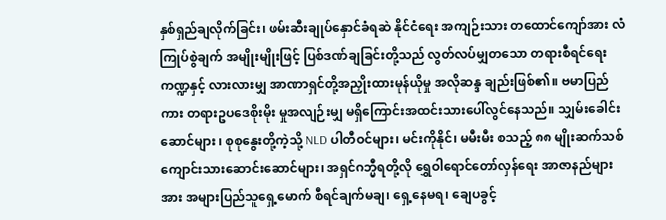နှစ်ရှည်ချလိုက်ခြင်း၊ ဖမ်းဆီးချုပ်နှောင်ခံရဆဲ နိုင်ငံရေး အကျဉ်းသား တထောင်ကျော်အား လံကြုပ်စွဲချက် အမျိုးမျိုးဖြင့် ပြစ်ဒဏ်ချခြင်းတို့သည် လွတ်လပ်မျှတသော တရားစီရင်ရေး ကဏ္ဍနှင့် လားလားမျှ အာဏာရှင်တို့အညှိုးထားမုန်ယိုမှု အလိုဆန္ဒ ချည်းဖြစ်၏။ ဗမာပြည်ကား တရားဥပဒေစိုးမိုး မှုအလျဉ်းမျှ မရှိကြောင်းအထင်းသားပေါ်လွင်နေသည်။ သျှမ်းခေါင်းဆောင်များ ၊ စုစုနွေးတို့ကဲ့သို့ NLD ပါတီဝင်များ၊ မင်းကိုနိုင်၊ မမီးမီး စသည့် ၈၈ မျိုးဆက်သစ်ကျောင်းသားဆောင်းဆောင်များ၊ အရှင်ဂဘ္မီရတို့လို ရွှေဝါရောင်တော်လှန်ရေး အာဇာနည်များ အား အများပြည်သူရှေ့မောက် စီရင်ချက်မချ၊ ရှေ့နေမရ၊ ချေပခွင့်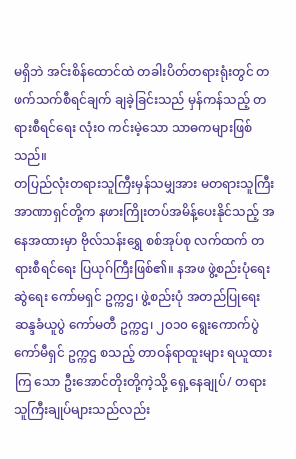မရှိဘဲ အင်းစိန်ထောင်ထဲ တခါးပိတ်တရားရုံးတွင် တဖက်သက်စီရင်ချက် ချခဲ့ခြင်းသည် မှန်ကန်သည့် တရားစီရင်ရေး လုံးဝ ကင်းမဲ့သော သာဓကများဖြစ်သည်။
တပြည်လုံးတရားသူကြီးမှန်သမျှအား မတရားသူကြီးအာဏာရှင်တို့က နဖားကြိုးတပ်အမိန့်ပေးနိုင်သည့် အနေအထားမှာ ဗိုလ်သန်းရွှေ စစ်အုပ်စု လက်ထက် တရားစီရင်ရေး ပြယုဂ်ကြီးဖြစ်၏။ နအဖ ဖွဲ့စည်းပုံရေးဆွဲရေး ကော်မရှင် ဥက္ကဌ၊ ဖွဲ့စည်းပုံ အတည်ပြုရေး ဆန္ဒခံယူပွဲ ကော်မတီ ဥက္ကဌ၊ ၂၀၁၀ ရွေးကောက်ပွဲ ကော်မီရှင် ဥက္ကဌ စသည့် တာဝန်ရာထူးများ ရယူထားကြ သော ဦးအောင်တိုးတို့ကဲ့သို့ ရှေ့နေချုပ်/ တရားသူကြီးချုပ်များသည်လည်း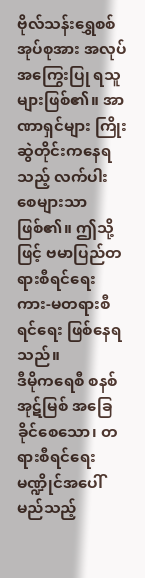ဗိုလ်သန်းရွှေစစ်အုပ်စုအား အလုပ်အကြွေးပြု ရသူများဖြစ်၏။ အာဏာရှင်များ ကြိုးဆွဲတိုင်းကနေရသည့် လက်ပါးစေများသာဖြစ်၏။ ဤသို့ဖြင့် ဗမာပြည်တရားစီရင်ရေး ကား-မတရားစီရင်ရေး ဖြစ်နေရသည်။
ဒီမိုကရေစီ စနစ်အုဋ်မြစ် အခြေခိုင်စေသော၊ တရားစီရင်ရေး မဏ္ဍိုင်အပေါ် မည်သည့်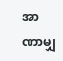အာဏာမျှ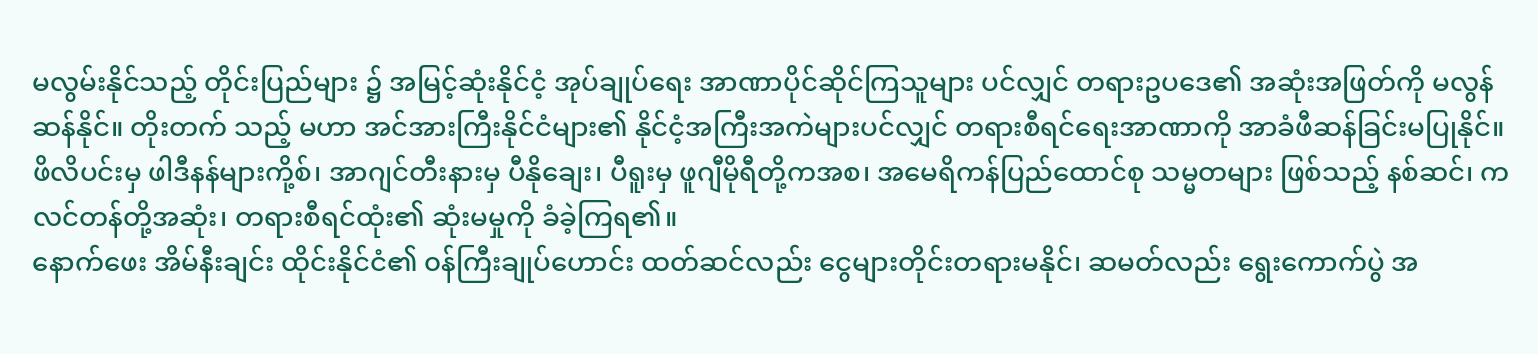မလွမ်းနိုင်သည့် တိုင်းပြည်များ ၌ အမြင့်ဆုံးနိုင်ငံ့ အုပ်ချုပ်ရေး အာဏာပိုင်ဆိုင်ကြသူများ ပင်လျှင် တရားဥပဒေ၏ အဆုံးအဖြတ်ကို မလွန်ဆန်နိုင်။ တိုးတက် သည့် မဟာ အင်အားကြီးနိုင်ငံများ၏ နိုင်ငံ့အကြီးအကဲများပင်လျှင် တရားစီရင်ရေးအာဏာကို အာခံဖီဆန်ခြင်းမပြုနိုင်။ ဖိလိပင်းမှ ဖါဒီနန်များကို့စ်၊ အာဂျင်တီးနားမှ ပီနိုချေး၊ ပီရူးမှ ဖူဂျီမိုရီတို့ကအစ၊ အမေရိကန်ပြည်ထောင်စု သမ္မတများ ဖြစ်သည့် နစ်ဆင်၊ ကလင်တန်တို့အဆုံး၊ တရားစီရင်ထုံး၏ ဆုံးမမှုကို ခံခဲ့ကြရ၏။
နောက်ဖေး အိမ်နီးချင်း ထိုင်းနိုင်ငံ၏ ၀န်ကြီးချုပ်ဟောင်း ထတ်ဆင်လည်း ငွေများတိုင်းတရားမနိုင်၊ ဆမတ်လည်း ရွေးကောက်ပွဲ အ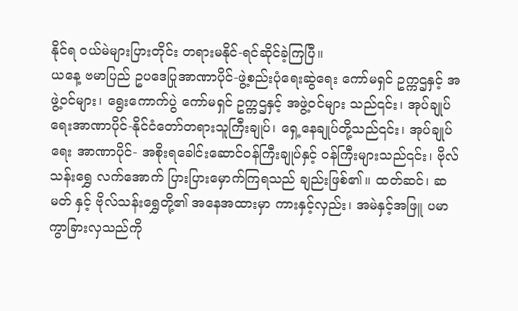နိုင်ရ ၀ယ်မဲများပြားတိုင်း တရားမနိုင်-ရင်ဆိုင်ခဲ့ကြပြီ။
ယနေ့ ဗမာပြည် ဥပဒေပြုအာဏာပိုင်-ဖွဲ့စည်းပုံရေးဆွဲရေး ကော်မရှင် ဥက္ကဌနှင့် အဖွဲ့ဝင်များ၊ ရွေးကောက်ပွဲ ကော်မရှင် ဥက္ကဌနှင့် အဖွဲ့ဝင်များ သည်၎င်း၊ အုပ်ချုပ်ရေးအာဏာပိုင်-နိုင်ငံတော်တရားသူကြီးချုပ်၊ ရှေ့နေချုပ်တို့သည်၎င်း၊ အုပ်ချုပ်ရေး အာဏာပိုင်- အစိုးရခေါင်းဆောင်ဝန်ကြီးချုပ်နှင့် ၀န်ကြီးများသည်၎င်း၊ ဗိုလ်သန်းရွှေ လက်အောက် ပြားပြားမှောက်ကြရသည် ချည်းဖြစ်၏။ ထတ်ဆင်၊ ဆမတ် နှင့် ဗိုလ်သန်းရွှေတို့၏ အနေအထားမှာ ကားနှင့်လှည်း၊ အမဲနှင့်အဖြူ ပမာကွာခြားလှသည်ကို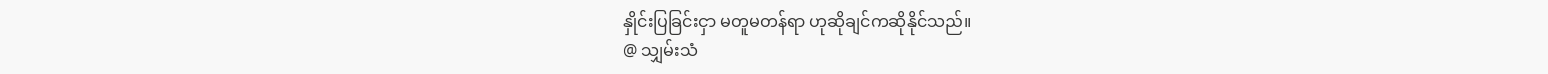နှိုင်းပြခြင်းငှာ မတူမတန်ရာ ဟုဆိုချင်ကဆိုနိုင်သည်။
@ သျှမ်းသံ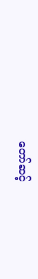တော်ဆင့်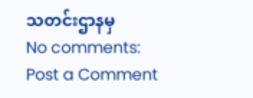သတင်းဌာနမှ
No comments:
Post a Comment